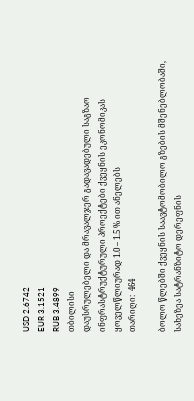USD 2.6742
EUR 3.1521
RUB 3.4899
თბილისი
დაუსრულებელი და მრავალჯერ გადავადებული საგზაო ინფრასტრუქტურული პროექტები ქვეყნის ეკონომიკას ყოველწლიურად 1.0 – 1.5 % ით ანელებს
თარიღი:  464

ბოლო წლებში ქვეყნის საავტომობილო გზების მშენებლობაში, სახეზეა სატრანზიტო დერეფნის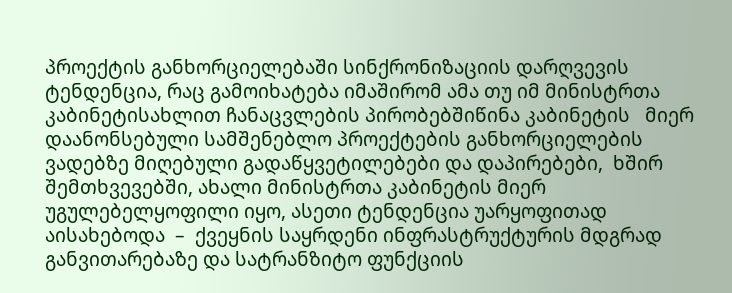პროექტის განხორციელებაში სინქრონიზაციის დარღვევის ტენდენცია, რაც გამოიხატება იმაშირომ ამა თუ იმ მინისტრთა კაბინეტისახლით ჩანაცვლების პირობებშიწინა კაბინეტის   მიერ დაანონსებული სამშენებლო პროექტების განხორციელების ვადებზე მიღებული გადაწყვეტილებები და დაპირებები,  ხშირ შემთხვევებში, ახალი მინისტრთა კაბინეტის მიერ უგულებელყოფილი იყო, ასეთი ტენდენცია უარყოფითად აისახებოდა  –  ქვეყნის საყრდენი ინფრასტრუქტურის მდგრად განვითარებაზე და სატრანზიტო ფუნქციის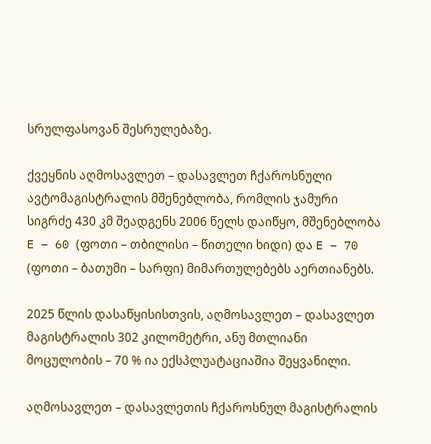სრულფასოვან შესრულებაზე.

ქვეყნის აღმოსავლეთ – დასავლეთ ჩქაროსნული ავტომაგისტრალის მშენებლობა, რომლის ჯამური სიგრძე 430 კმ შეადგენს 2006 წელს დაიწყო, მშენებლობა E – 60 (ფოთი – თბილისი – წითელი ხიდი) და E – 70 (ფოთი – ბათუმი – სარფი) მიმართულებებს აერთიანებს.

2025 წლის დასაწყისისთვის, აღმოსავლეთ – დასავლეთ მაგისტრალის 302 კილომეტრი, ანუ მთლიანი მოცულობის – 70 % ია ექსპლუატაციაშია შეყვანილი.

აღმოსავლეთ – დასავლეთის ჩქაროსნულ მაგისტრალის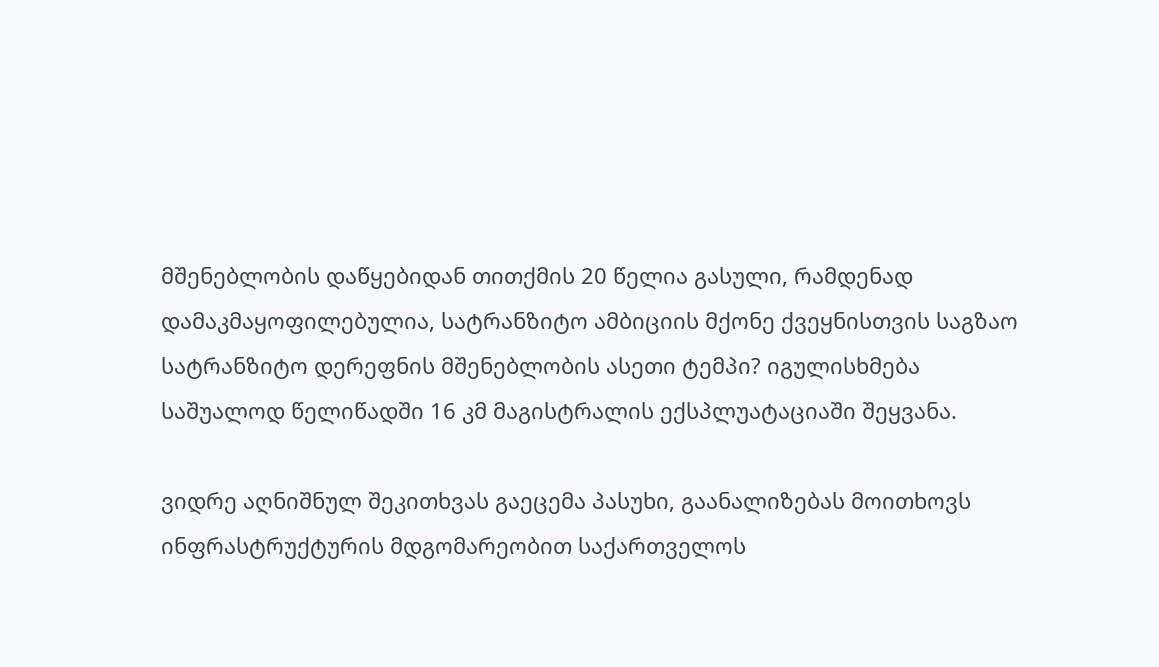მშენებლობის დაწყებიდან თითქმის 20 წელია გასული, რამდენად დამაკმაყოფილებულია, სატრანზიტო ამბიციის მქონე ქვეყნისთვის საგზაო სატრანზიტო დერეფნის მშენებლობის ასეთი ტემპი? იგულისხმება საშუალოდ წელიწადში 16 კმ მაგისტრალის ექსპლუატაციაში შეყვანა.

ვიდრე აღნიშნულ შეკითხვას გაეცემა პასუხი, გაანალიზებას მოითხოვს ინფრასტრუქტურის მდგომარეობით საქართველოს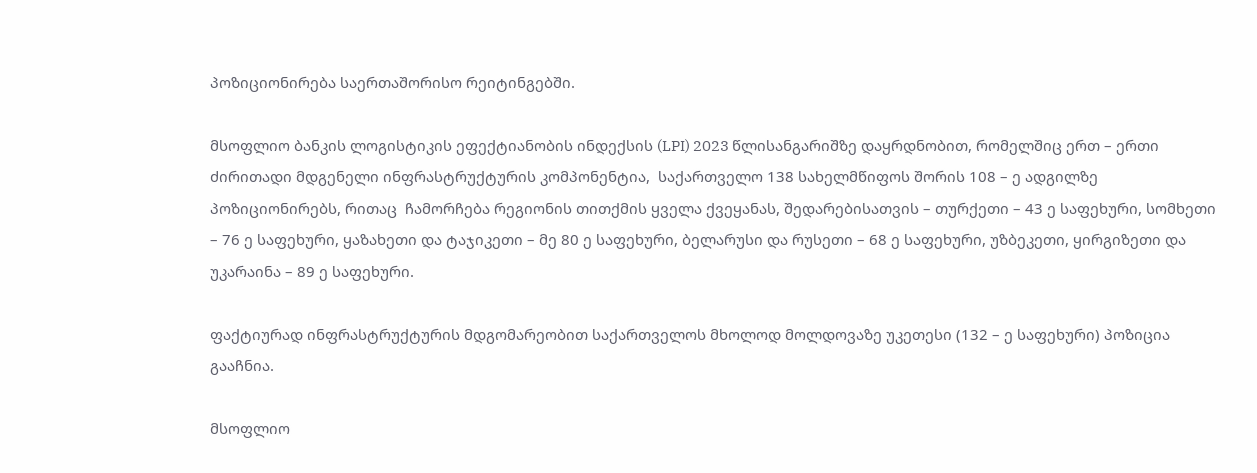პოზიციონირება საერთაშორისო რეიტინგებში.

მსოფლიო ბანკის ლოგისტიკის ეფექტიანობის ინდექსის (LPI) 2023 წლისანგარიშზე დაყრდნობით, რომელშიც ერთ – ერთი ძირითადი მდგენელი ინფრასტრუქტურის კომპონენტია,  საქართველო 138 სახელმწიფოს შორის 108 – ე ადგილზე პოზიციონირებს, რითაც  ჩამორჩება რეგიონის თითქმის ყველა ქვეყანას, შედარებისათვის – თურქეთი – 43 ე საფეხური, სომხეთი – 76 ე საფეხური, ყაზახეთი და ტაჯიკეთი – მე 80 ე საფეხური, ბელარუსი და რუსეთი – 68 ე საფეხური, უზბეკეთი, ყირგიზეთი და უკარაინა – 89 ე საფეხური.

ფაქტიურად ინფრასტრუქტურის მდგომარეობით საქართველოს მხოლოდ მოლდოვაზე უკეთესი (132 – ე საფეხური) პოზიცია გააჩნია.

მსოფლიო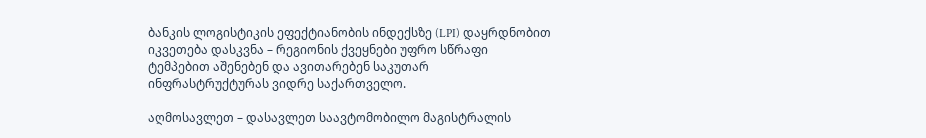ბანკის ლოგისტიკის ეფექტიანობის ინდექსზე (LPI) დაყრდნობით იკვეთება დასკვნა – რეგიონის ქვეყნები უფრო სწრაფი ტემპებით აშენებენ და ავითარებენ საკუთარ ინფრასტრუქტურას ვიდრე საქართველო.

აღმოსავლეთ – დასავლეთ საავტომობილო მაგისტრალის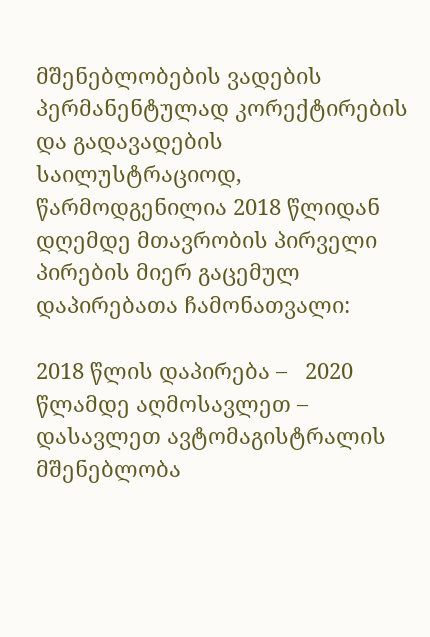მშენებლობების ვადების პერმანენტულად კორექტირების და გადავადების საილუსტრაციოდ, წარმოდგენილია 2018 წლიდან დღემდე მთავრობის პირველი პირების მიერ გაცემულ   დაპირებათა ჩამონათვალი:

2018 წლის დაპირება –   2020 წლამდე აღმოსავლეთ – დასავლეთ ავტომაგისტრალის მშენებლობა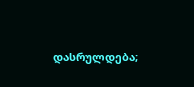დასრულდება;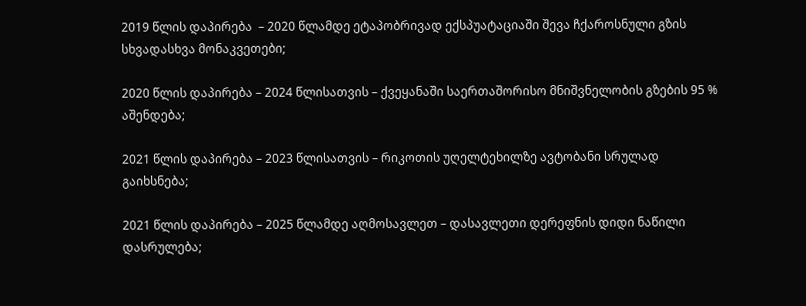2019 წლის დაპირება  – 2020 წლამდე ეტაპობრივად ექსპუატაციაში შევა ჩქაროსნული გზის სხვადასხვა მონაკვეთები;

2020 წლის დაპირება – 2024 წლისათვის – ქვეყანაში საერთაშორისო მნიშვნელობის გზების 95 % აშენდება;

2021 წლის დაპირება – 2023 წლისათვის – რიკოთის უღელტეხილზე ავტობანი სრულად გაიხსნება;

2021 წლის დაპირება – 2025 წლამდე აღმოსავლეთ – დასავლეთი დერეფნის დიდი ნაწილი დასრულება;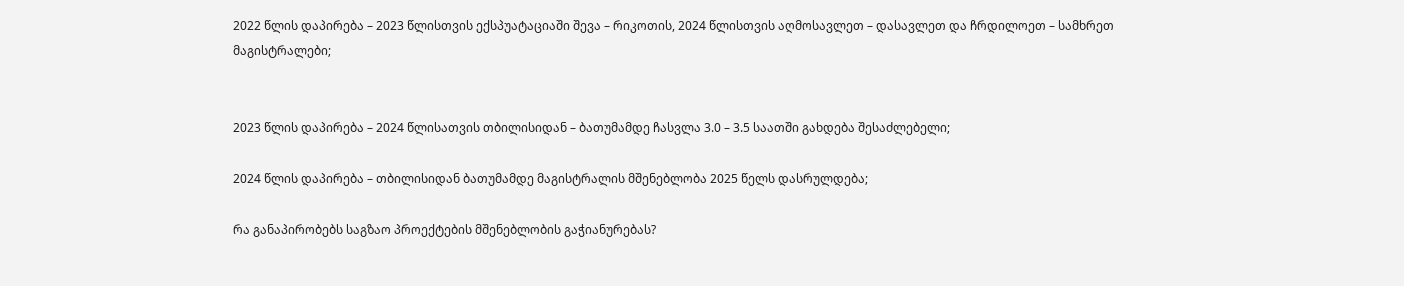2022 წლის დაპირება – 2023 წლისთვის ექსპუატაციაში შევა – რიკოთის, 2024 წლისთვის აღმოსავლეთ – დასავლეთ და ჩრდილოეთ – სამხრეთ   მაგისტრალები;


2023 წლის დაპირება – 2024 წლისათვის თბილისიდან – ბათუმამდე ჩასვლა 3.0 – 3.5 საათში გახდება შესაძლებელი;

2024 წლის დაპირება – თბილისიდან ბათუმამდე მაგისტრალის მშენებლობა 2025 წელს დასრულდება;

რა განაპირობებს საგზაო პროექტების მშენებლობის გაჭიანურებას?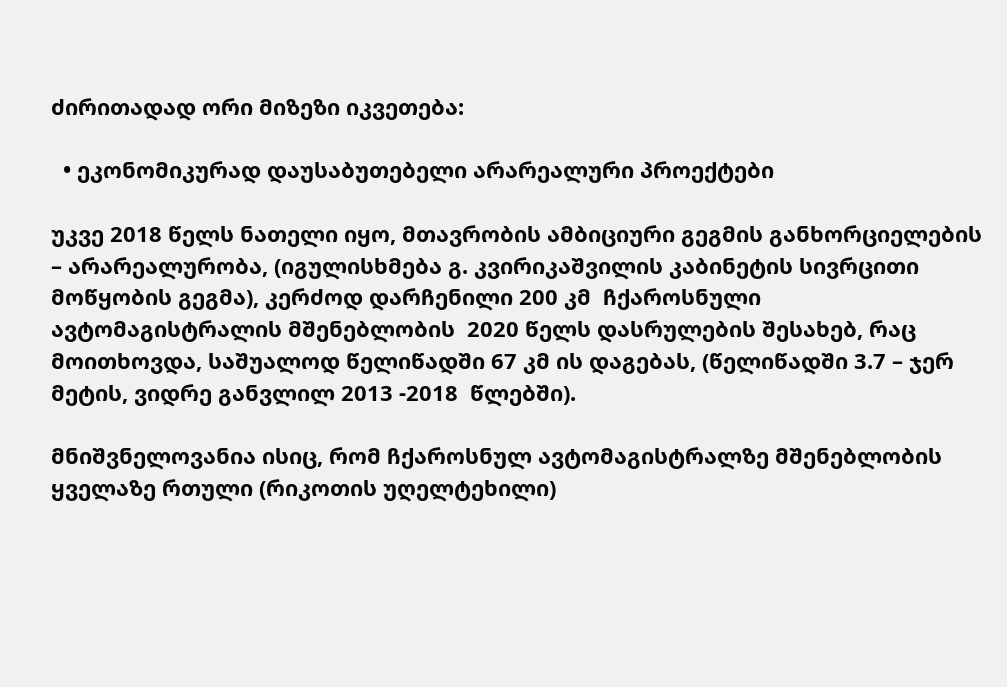ძირითადად ორი მიზეზი იკვეთება:

  • ეკონომიკურად დაუსაბუთებელი არარეალური პროექტები

უკვე 2018 წელს ნათელი იყო, მთავრობის ამბიციური გეგმის განხორციელების – არარეალურობა, (იგულისხმება გ. კვირიკაშვილის კაბინეტის სივრცითი მოწყობის გეგმა), კერძოდ დარჩენილი 200 კმ  ჩქაროსნული ავტომაგისტრალის მშენებლობის  2020 წელს დასრულების შესახებ, რაც მოითხოვდა, საშუალოდ წელიწადში 67 კმ ის დაგებას, (წელიწადში 3.7 – ჯერ მეტის, ვიდრე განვლილ 2013 -2018  წლებში).

მნიშვნელოვანია ისიც, რომ ჩქაროსნულ ავტომაგისტრალზე მშენებლობის ყველაზე რთული (რიკოთის უღელტეხილი)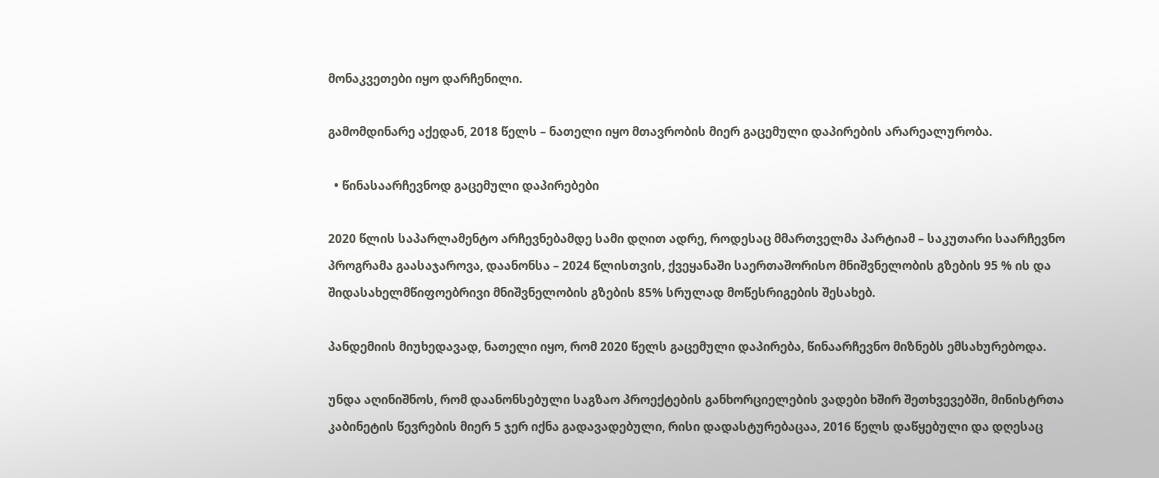მონაკვეთები იყო დარჩენილი.

გამომდინარე აქედან, 2018 წელს – ნათელი იყო მთავრობის მიერ გაცემული დაპირების არარეალურობა.

  • წინასაარჩევნოდ გაცემული დაპირებები

2020 წლის საპარლამენტო არჩევნებამდე სამი დღით ადრე, როდესაც მმართველმა პარტიამ – საკუთარი საარჩევნო პროგრამა გაასაჯაროვა, დაანონსა – 2024 წლისთვის, ქვეყანაში საერთაშორისო მნიშვნელობის გზების 95 % ის და შიდასახელმწიფოებრივი მნიშვნელობის გზების 85% სრულად მოწესრიგების შესახებ.

პანდემიის მიუხედავად, ნათელი იყო, რომ 2020 წელს გაცემული დაპირება, წინაარჩევნო მიზნებს ემსახურებოდა.

უნდა აღინიშნოს, რომ დაანონსებული საგზაო პროექტების განხორციელების ვადები ხშირ შეთხვევებში, მინისტრთა კაბინეტის წევრების მიერ 5 ჯერ იქნა გადავადებული, რისი დადასტურებაცაა, 2016 წელს დაწყებული და დღესაც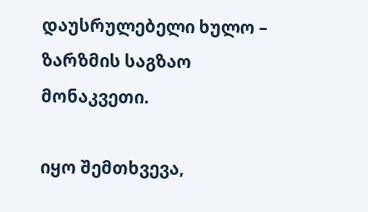დაუსრულებელი ხულო – ზარზმის საგზაო მონაკვეთი.

იყო შემთხვევა,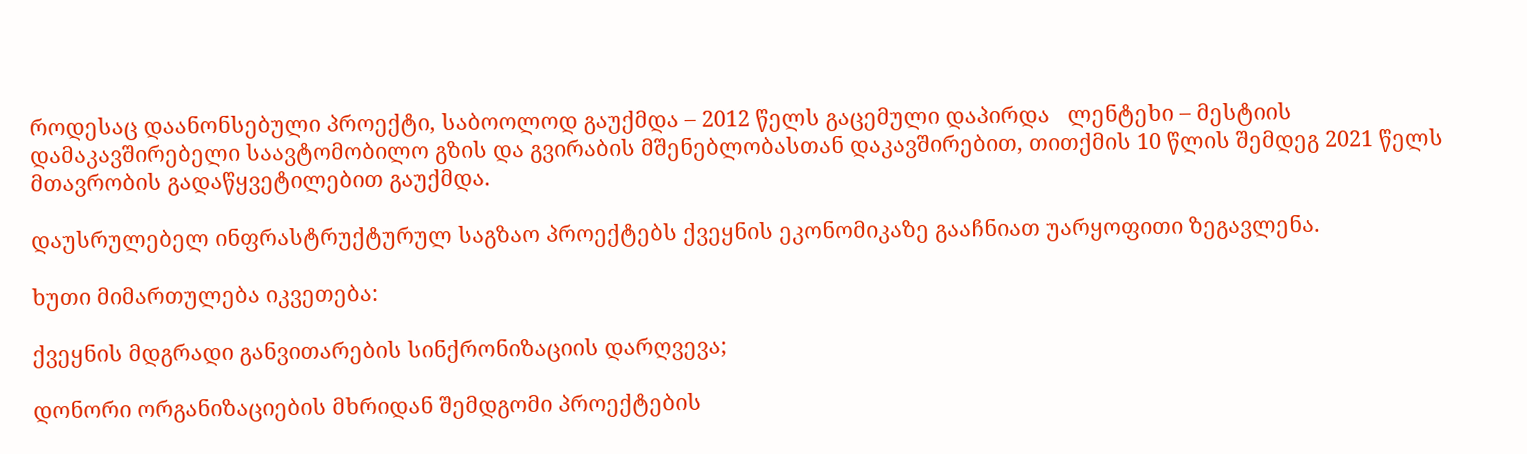როდესაც დაანონსებული პროექტი, საბოოლოდ გაუქმდა – 2012 წელს გაცემული დაპირდა   ლენტეხი – მესტიის დამაკავშირებელი საავტომობილო გზის და გვირაბის მშენებლობასთან დაკავშირებით, თითქმის 10 წლის შემდეგ 2021 წელს მთავრობის გადაწყვეტილებით გაუქმდა.

დაუსრულებელ ინფრასტრუქტურულ საგზაო პროექტებს ქვეყნის ეკონომიკაზე გააჩნიათ უარყოფითი ზეგავლენა.

ხუთი მიმართულება იკვეთება:

ქვეყნის მდგრადი განვითარების სინქრონიზაციის დარღვევა;

დონორი ორგანიზაციების მხრიდან შემდგომი პროექტების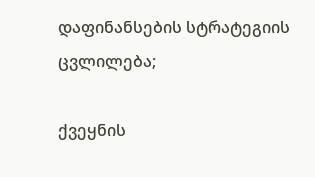დაფინანსების სტრატეგიის ცვლილება;

ქვეყნის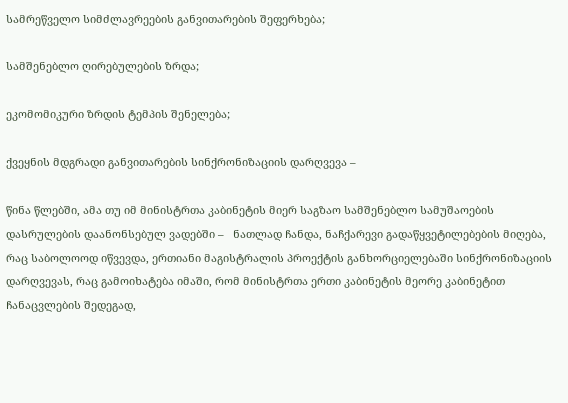სამრეწველო სიმძლავრეების განვითარების შეფერხება;

სამშენებლო ღირებულების ზრდა;

ეკომომიკური ზრდის ტემპის შენელება;

ქვეყნის მდგრადი განვითარების სინქრონიზაციის დარღვევა –

წინა წლებში, ამა თუ იმ მინისტრთა კაბინეტის მიერ საგზაო სამშენებლო სამუშაოების   დასრულების დაანონსებულ ვადებში –   ნათლად ჩანდა, ნაჩქარევი გადაწყვეტილებების მიღება, რაც საბოლოოდ იწვევდა, ერთიანი მაგისტრალის პროექტის განხორციელებაში სინქრონიზაციის დარღვევას, რაც გამოიხატება იმაში, რომ მინისტრთა ერთი კაბინეტის მეორე კაბინეტით ჩანაცვლების შედეგად,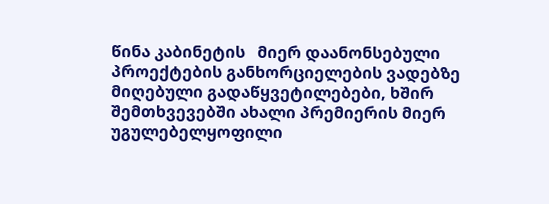წინა კაბინეტის   მიერ დაანონსებული პროექტების განხორციელების ვადებზე მიღებული გადაწყვეტილებები, ხშირ შემთხვევებში ახალი პრემიერის მიერ უგულებელყოფილი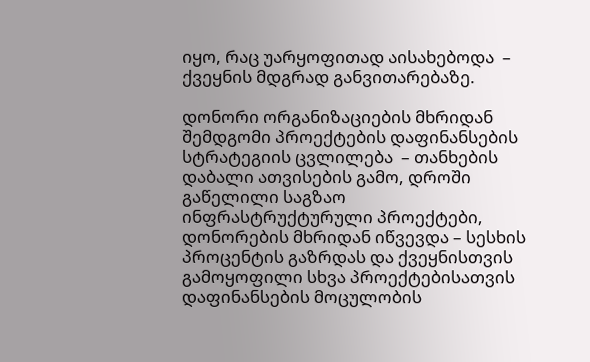იყო, რაც უარყოფითად აისახებოდა  –  ქვეყნის მდგრად განვითარებაზე.

დონორი ორგანიზაციების მხრიდან შემდგომი პროექტების დაფინანსების სტრატეგიის ცვლილება  – თანხების დაბალი ათვისების გამო, დროში გაწელილი საგზაო ინფრასტრუქტურული პროექტები, დონორების მხრიდან იწვევდა – სესხის პროცენტის გაზრდას და ქვეყნისთვის გამოყოფილი სხვა პროექტებისათვის დაფინანსების მოცულობის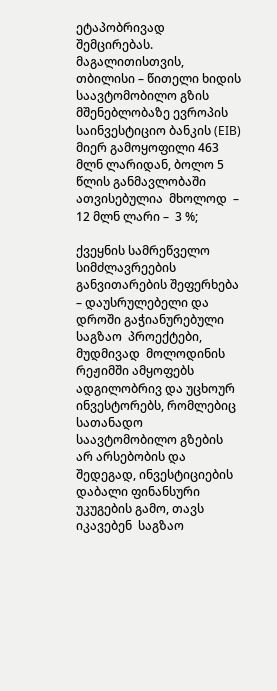ეტაპობრივად შემცირებას. მაგალითისთვის, თბილისი – წითელი ხიდის საავტომობილო გზის მშენებლობაზე ევროპის საინვესტიციო ბანკის (EIB) მიერ გამოყოფილი 463 მლნ ლარიდან, ბოლო 5 წლის განმავლობაში  ათვისებულია  მხოლოდ  – 12 მლნ ლარი –  3 %;

ქვეყნის სამრეწველო სიმძლავრეების განვითარების შეფერხება – დაუსრულებელი და დროში გაჭიანურებული საგზაო  პროექტები, მუდმივად  მოლოდინის რეჟიმში ამყოფებს ადგილობრივ და უცხოურ ინვესტორებს, რომლებიც  სათანადო საავტომობილო გზების არ არსებობის და შედეგად, ინვესტიციების დაბალი ფინანსური უკუგების გამო, თავს იკავებენ  საგზაო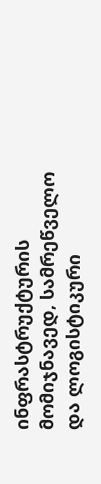ინფრასტრუქტურის მომიჯნავედ, სამრეწველო და ლოგისტიკური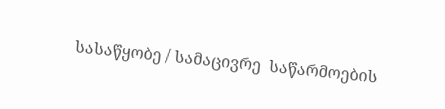სასაწყობე / სამაცივრე  საწარმოების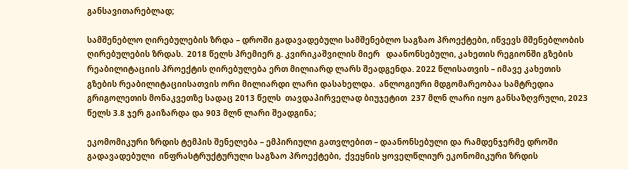განსავითარებლად;

სამშენებლო ღირებულების ზრდა – დროში გადავადებული სამშენებლო საგზაო პროექტები, იწვევს მშენებლობის ღირებულების ზრდას.  2018 წელს პრემიერ გ. კვირიკაშვილის მიერ   დაანონსებული, კახეთის რეგიონში გზების რეაბილიტაციის პროექტის ღირებულება ერთ მილიარდ ლარს შეადგენდა. 2022 წლისათვის – იმავე კახეთის გზების რეაბილიტაციისათვის ორი მილიარდი ლარი დასახელდა.  ანლოგიური მდგომარეობაა სამტრედია გრიგოლეთის მონაკვეთზე სადაც 2013 წელს  თავდაპირველად ბიუჯეტით  237 მლნ ლარი იყო განსაზღვრული, 2023 წელს 3.8 ჯერ გაიზარდა და 903 მლნ ლარი შეადგინა;

ეკომომიკური ზრდის ტემპის შენელება – ემპირიული გათვლებით – დაანონსებული და რამდენჯერმე დროში გადავადებული  ინფრასტრუქტურული საგზაო პროექტები,  ქვეყნის ყოველწლიურ ეკონომიკური ზრდის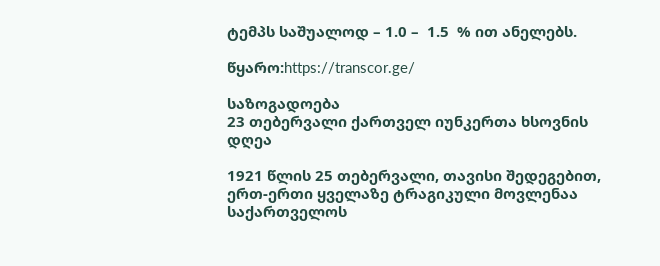ტემპს საშუალოდ – 1.0 –  1.5  % ით ანელებს.

წყარო:https://transcor.ge/

საზოგადოება
23 თებერვალი ქართველ იუნკერთა ხსოვნის დღეა

1921 წლის 25 თებერვალი, თავისი შედეგებით, ერთ-ერთი ყველაზე ტრაგიკული მოვლენაა საქართველოს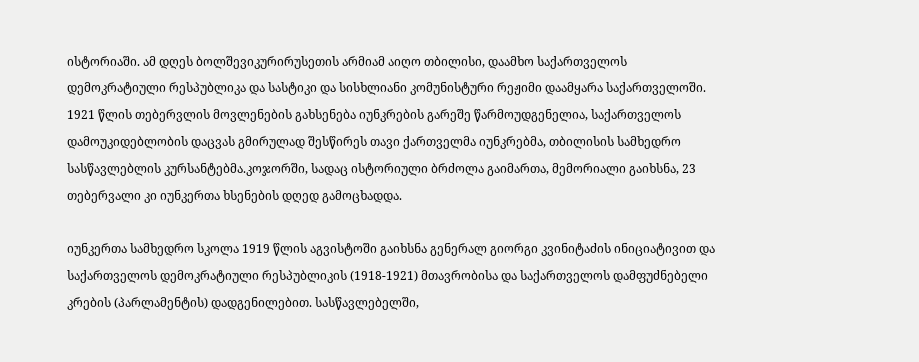ისტორიაში. ამ დღეს ბოლშევიკურირუსეთის არმიამ აიღო თბილისი, დაამხო საქართველოს დემოკრატიული რესპუბლიკა და სასტიკი და სისხლიანი კომუნისტური რეჟიმი დაამყარა საქართველოში. 1921 წლის თებერვლის მოვლენების გახსენება იუნკრების გარეშე წარმოუდგენელია, საქართველოს დამოუკიდებლობის დაცვას გმირულად შესწირეს თავი ქართველმა იუნკრებმა, თბილისის სამხედრო სასწავლებლის კურსანტებმა.კოჯორში, სადაც ისტორიული ბრძოლა გაიმართა, მემორიალი გაიხსნა, 23 თებერვალი კი იუნკერთა ხსენების დღედ გამოცხადდა.

იუნკერთა სამხედრო სკოლა 1919 წლის აგვისტოში გაიხსნა გენერალ გიორგი კვინიტაძის ინიციატივით და საქართველოს დემოკრატიული რესპუბლიკის (1918-1921) მთავრობისა და საქართველოს დამფუძნებელი კრების (პარლამენტის) დადგენილებით. სასწავლებელში,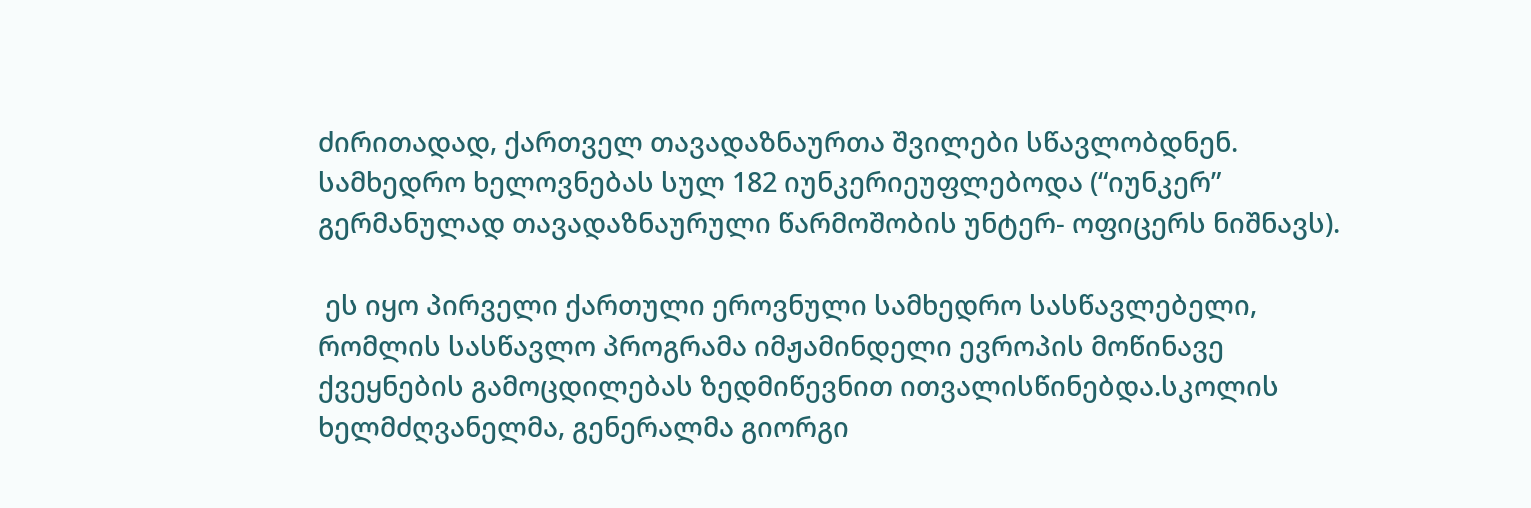ძირითადად, ქართველ თავადაზნაურთა შვილები სწავლობდნენ.  სამხედრო ხელოვნებას სულ 182 იუნკერიეუფლებოდა (“იუნკერ”  გერმანულად თავადაზნაურული წარმოშობის უნტერ- ოფიცერს ნიშნავს).

 ეს იყო პირველი ქართული ეროვნული სამხედრო სასწავლებელი, რომლის სასწავლო პროგრამა იმჟამინდელი ევროპის მოწინავე ქვეყნების გამოცდილებას ზედმიწევნით ითვალისწინებდა.სკოლის ხელმძღვანელმა, გენერალმა გიორგი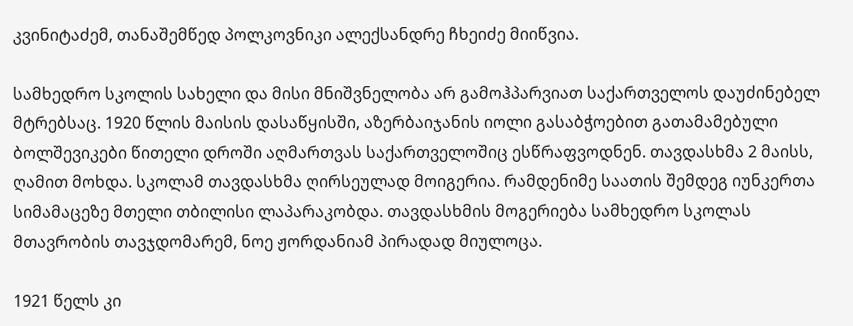კვინიტაძემ, თანაშემწედ პოლკოვნიკი ალექსანდრე ჩხეიძე მიიწვია.

სამხედრო სკოლის სახელი და მისი მნიშვნელობა არ გამოჰპარვიათ საქართველოს დაუძინებელ მტრებსაც. 1920 წლის მაისის დასაწყისში, აზერბაიჯანის იოლი გასაბჭოებით გათამამებული ბოლშევიკები წითელი დროში აღმართვას საქართველოშიც ესწრაფვოდნენ. თავდასხმა 2 მაისს, ღამით მოხდა. სკოლამ თავდასხმა ღირსეულად მოიგერია. რამდენიმე საათის შემდეგ იუნკერთა სიმამაცეზე მთელი თბილისი ლაპარაკობდა. თავდასხმის მოგერიება სამხედრო სკოლას მთავრობის თავჯდომარემ, ნოე ჟორდანიამ პირადად მიულოცა.

1921 წელს კი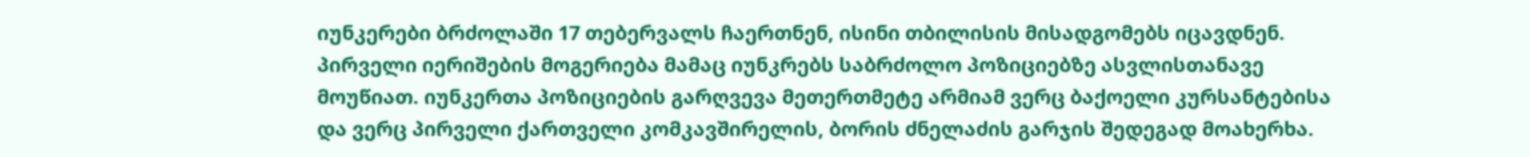იუნკერები ბრძოლაში 17 თებერვალს ჩაერთნენ, ისინი თბილისის მისადგომებს იცავდნენ. პირველი იერიშების მოგერიება მამაც იუნკრებს საბრძოლო პოზიციებზე ასვლისთანავე მოუწიათ. იუნკერთა პოზიციების გარღვევა მეთერთმეტე არმიამ ვერც ბაქოელი კურსანტებისა და ვერც პირველი ქართველი კომკავშირელის, ბორის ძნელაძის გარჯის შედეგად მოახერხა.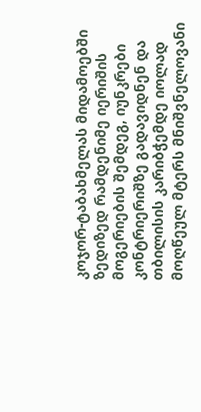კოჯორ-ტაბახმელას მიდამოებში ზედიზედ რამდენიმე იერიშის მოგერიების შემდეგ, იუნკრები კონტრიერიშზე გადავიდნენ და თბილისის კარიბჭემდე იოლად მოღწეულ მტერს მნიშვნელოვანი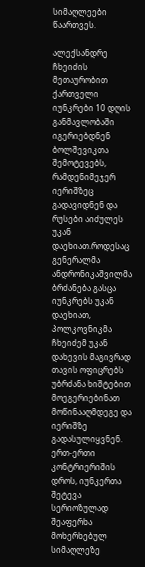სიმაღლეები წაართვეს.

ალექსანდრე ჩხეიძის მეთაურობით ქართველი იუნკრები 10 დღის განმავლობაში იგერიებდნენ ბოლშევიკთა შემოტევებს, რამდენიმეჯერ იერიშზეც გადავიდნენ და რუსები აიძულეს უკან დაეხიათ.როდესაც გენერალმა ანდრონიკაშვილმა ბრძანება გასცა იუნკრებს უკან დაეხიათ, პოლკოვნიკმა ჩხეიძემ უკან დახევის მაგივრად თავის ოფიცრებს უბრძანა ხიშტებით მოეგერიებინათ მოწინააღმდეგე და იერიშზე გადასულიყვნენ. ერთ-ერთი კონტრიერიშის დროს, იუნკერთა შეტევა სერიოზულად შეაფერხა მოხერხებულ სიმაღლეზე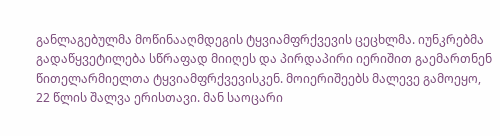განლაგებულმა მოწინააღმდეგის ტყვიამფრქვევის ცეცხლმა. იუნკრებმა გადაწყვეტილება სწრაფად მიიღეს და პირდაპირი იერიშით გაემართნენ წითელარმიელთა ტყვიამფრქვევისკენ. მოიერიშეებს მალევე გამოეყო, 22 წლის შალვა ერისთავი. მან საოცარი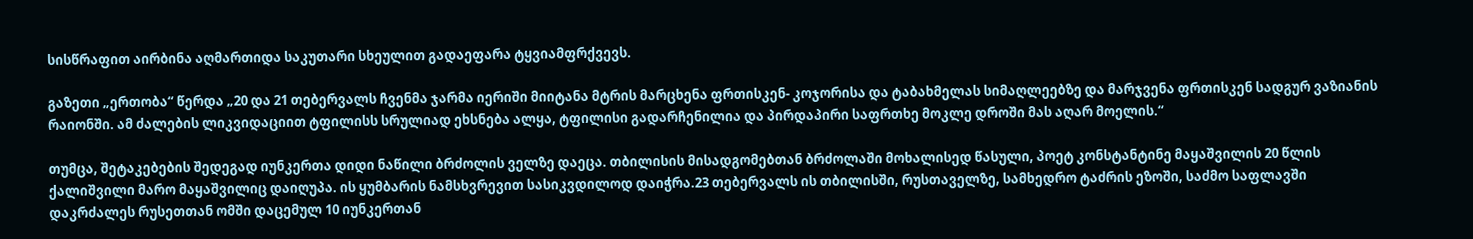სისწრაფით აირბინა აღმართიდა საკუთარი სხეულით გადაეფარა ტყვიამფრქვევს.

გაზეთი „ერთობა“ წერდა „20 და 21 თებერვალს ჩვენმა ჯარმა იერიში მიიტანა მტრის მარცხენა ფრთისკენ- კოჯორისა და ტაბახმელას სიმაღლეებზე და მარჯვენა ფრთისკენ სადგურ ვაზიანის რაიონში. ამ ძალების ლიკვიდაციით ტფილისს სრულიად ეხსნება ალყა, ტფილისი გადარჩენილია და პირდაპირი საფრთხე მოკლე დროში მას აღარ მოელის.“

თუმცა, შეტაკებების შედეგად იუნკერთა დიდი ნაწილი ბრძოლის ველზე დაეცა. თბილისის მისადგომებთან ბრძოლაში მოხალისედ წასული, პოეტ კონსტანტინე მაყაშვილის 20 წლის ქალიშვილი მარო მაყაშვილიც დაიღუპა. ის ყუმბარის ნამსხვრევით სასიკვდილოდ დაიჭრა.23 თებერვალს ის თბილისში, რუსთაველზე, სამხედრო ტაძრის ეზოში, საძმო საფლავში დაკრძალეს რუსეთთან ომში დაცემულ 10 იუნკერთან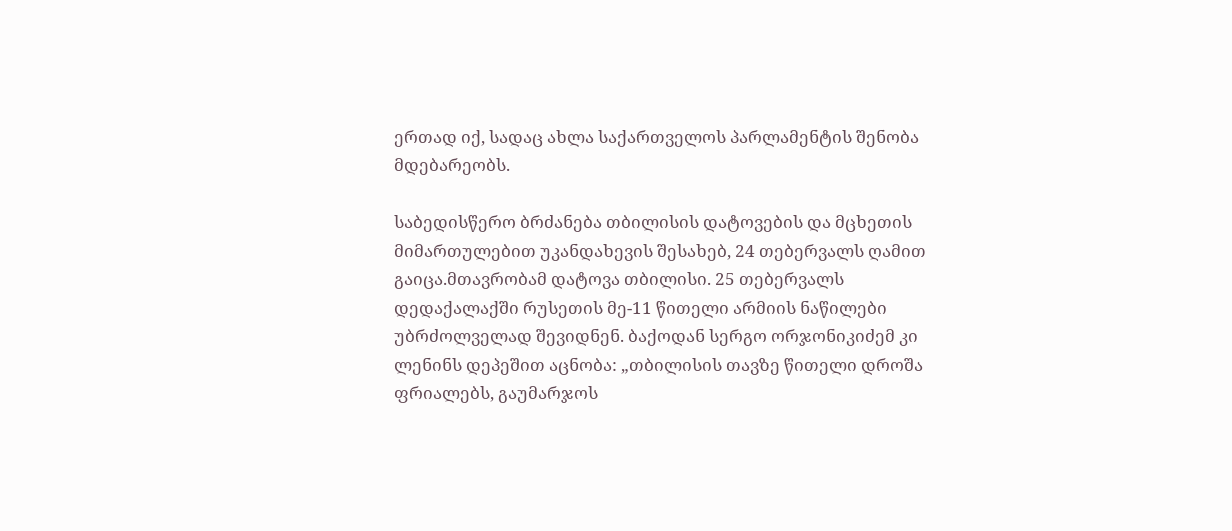ერთად იქ, სადაც ახლა საქართველოს პარლამენტის შენობა მდებარეობს.

საბედისწერო ბრძანება თბილისის დატოვების და მცხეთის მიმართულებით უკანდახევის შესახებ, 24 თებერვალს ღამით გაიცა.მთავრობამ დატოვა თბილისი. 25 თებერვალს დედაქალაქში რუსეთის მე-11 წითელი არმიის ნაწილები უბრძოლველად შევიდნენ. ბაქოდან სერგო ორჯონიკიძემ კი ლენინს დეპეშით აცნობა: „თბილისის თავზე წითელი დროშა ფრიალებს, გაუმარჯოს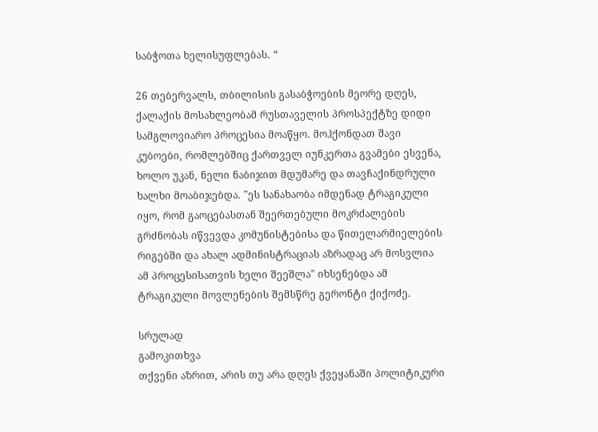საბჭოთა ხელისუფლებას. “

26 თებერვალს, თბილისის გასაბჭოების მეორე დღეს, ქალაქის მოსახლეობამ რუსთაველის პროსპექტზე დიდი სამგლოვიარო პროცესია მოაწყო. მოჰქონდათ შავი კუბოები, რომლებშიც ქართველ იუნკერთა გვამები ესვენა, ხოლო უკან, ნელი ნაბიჯით მდუმარე და თავჩაქინდრული ხალხი მოაბიჯებდა. "ეს სანახაობა იმდენად ტრაგიკული იყო, რომ გაოცებასთან შეერთებული მოკრძალების გრძნობას იწვევდა კომუნისტებისა და წითელარმიელების რიგებში და ახალ ადმინისტრაციას აზრადაც არ მოსვლია ამ პროცესისათვის ხელი შეეშლა" იხსენებდა ამ ტრაგიკული მოვლენების შემსწრე გერონტი ქიქოძე.

სრულად
გამოკითხვა
თქვენი აზრით, არის თუ არა დღეს ქვეყანაში პოლიტიკური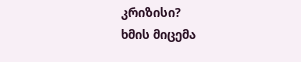კრიზისი?
ხმის მიცემა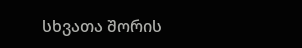სხვათა შორის